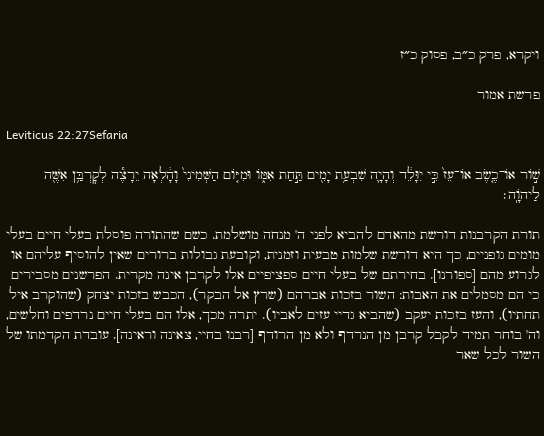ויקרא, פרק כ״ב, פסוק כ״ז

פרשת אמור

Leviticus 22:27Sefaria

שׁ֣וֹר אוֹ־כֶ֤שֶׂב אוֹ־עֵז֙ כִּ֣י יִוָּלֵ֔ד וְהָיָ֛ה שִׁבְעַ֥ת יָמִ֖ים תַּ֣חַת אִמּ֑וֹ וּמִיּ֤וֹם הַשְּׁמִינִי֙ וָהָ֔לְאָה יֵרָצֶ֕ה לְקׇרְבַּ֥ן אִשֶּׁ֖ה לַיהֹוָֽה׃

תורת הקרבנות דורשת מהאדם להביא לפני ה' מנחה מושלמת. כשם שהתורה פוסלת בעלי חיים בעלי מומים גופניים, כך היא דורשת שלמות טבעית וזמנית, וקובעת גבולות ברורים שאין להוסיף עליהם או לגרוע מהם [ספורנו]. בחירתם של בעלי חיים ספציפיים אלו לקרבן אינה מקרית. הפרשנים מסבירים כי הם מסמלים את האבות: השור בזכות אברהם (שרץ אל הבקר), הכבש בזכות יצחק (שהוקרב איל תחתיו), והעז בזכות יעקב (שהביא גדיי עזים לאביו). יתרה מכך, אלו הם בעלי חיים נרדפים וחלשים, וה' בוחר תמיד לקבל קרבן מן הנרדף ולא מן הרודף [רבנו בחיי, צאינה וראינה]. עובדת הקדמתו של השור לכל שאר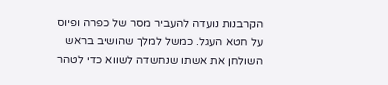הקרבנות נועדה להעביר מסר של כפרה ופיוס על חטא העגל. כמשל למלך שהושיב בראש השולחן את אשתו שנחשדה לשווא כדי לטהר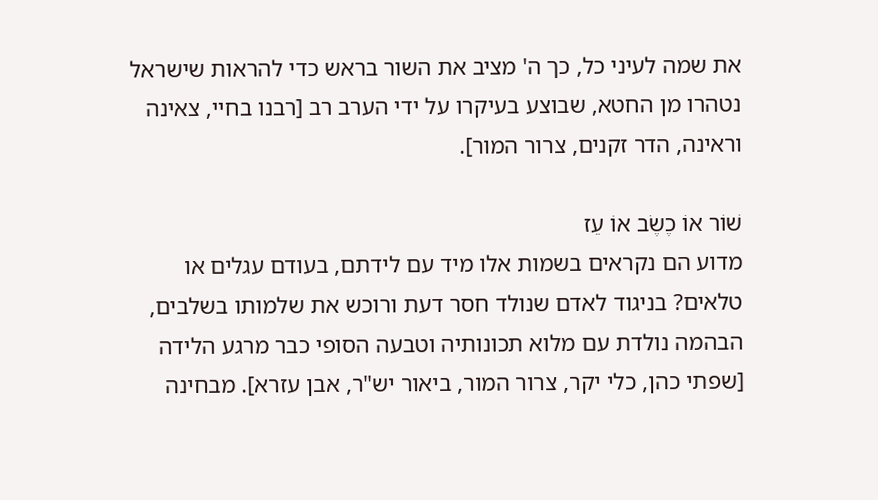את שמה לעיני כל, כך ה' מציב את השור בראש כדי להראות שישראל נטהרו מן החטא, שבוצע בעיקרו על ידי הערב רב [רבנו בחיי, צאינה וראינה, הדר זקנים, צרור המור].

שׁוֹר אוֹ כֶשֶׂב אוֹ עֵז
מדוע הם נקראים בשמות אלו מיד עם לידתם, בעודם עגלים או טלאים? בניגוד לאדם שנולד חסר דעת ורוכש את שלמותו בשלבים, הבהמה נולדת עם מלוא תכונותיה וטבעה הסופי כבר מרגע הלידה [שפתי כהן, כלי יקר, צרור המור, ביאור יש"ר, אבן עזרא]. מבחינה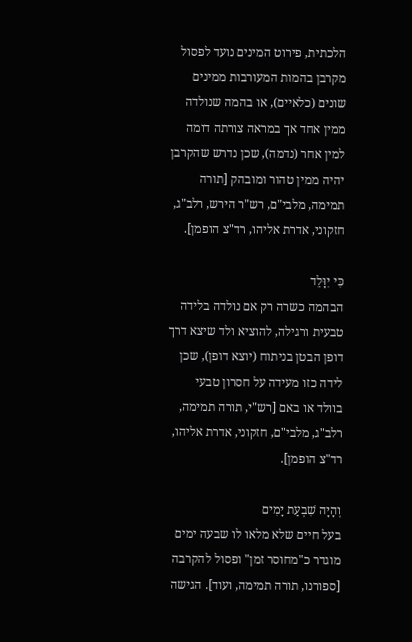הלכתית, פירוט המינים נועד לפסול מקרבן בהמות המעורבות ממינים שונים (כלאיים), או בהמה שנולדה ממין אחד אך במראה צורתה דומה למין אחר (נדמה), שכן נדרש שהקרבן יהיה ממין טהור ומובהק [תורה תמימה, מלבי"ם, רש"ר הירש, רלב"ג, חזקוני, אדרת אליהו, רד"צ הופמן].

כִּי יִוָּלֵד
הבהמה כשרה רק אם נולדה בלידה טבעית ורגילה, להוציא ולד שיצא דרך דופן הבטן בניתוח (יוצא דופן), שכן לידה כזו מעידה על חסרון טבעי בוולד או באם [רש"י, תורה תמימה, רלב"ג, מלבי"ם, חזקוני, אדרת אליהו, רד"צ הופמן].

וְהָיָה שִׁבְעַת יָמִים
בעל חיים שלא מלאו לו שבעה ימים מוגדר כ"מחוסר זמן" ופסול להקרבה [ספורנו, תורה תמימה, ועוד]. הגישה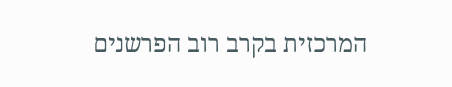המרכזית בקרב רוב הפרשנים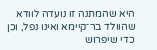היא שהמתנה זו נועדה לוודא שהוולד בר־קיימא ואינו נפל, וכן כדי שיפרוש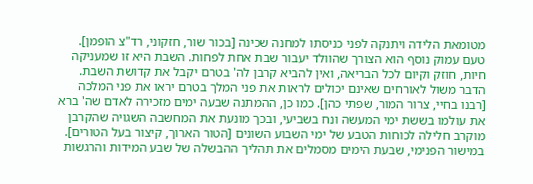מטומאת הלידה ויתנקה לפני כניסתו למחנה שכינה [בכור שור, חזקוני, רד"צ הופמן]. טעם עמוק נוסף הוא הצורך שהוולד יעבור שבת אחת לפחות. השבת היא זו שמעניקה חיות, חוזק וקיום לכל הבריאה, ואין להביא קרבן לה' בטרם יקבל את קדושת השבת. הדבר משול לאורחים שאינם יכולים לראות את פני המלך בטרם יראו את פני המלכה [רבנו בחיי, צרור המור, שפתי כהן]. כמו כן, ההמתנה שבעה ימים מזכירה לאדם שה' ברא את עולמו בששת ימי המעשה ונח בשביעי, ובכך מונעת את המחשבה השגויה שהקרבן מוקרב חלילה לכוחות הטבע של ימי השבוע השונים [הטור הארוך, קיצור בעל הטורים]. במישור הפנימי, שבעת הימים מסמלים את תהליך ההבשלה של שבע המידות והרגשות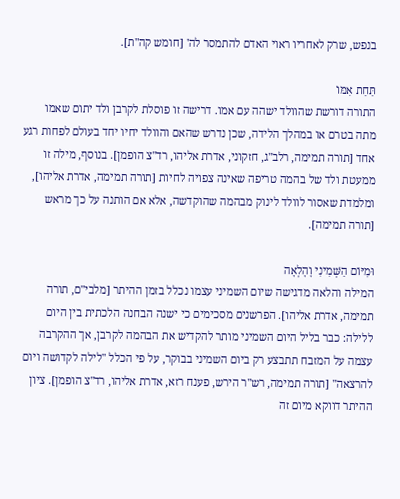בנפש, שרק לאחריו ראוי האדם להתמסר לה' [חומש קה"ת].

תַּחַת אִמּוֹ
התורה דורשת שהוולד ישהה עם אמו. דרישה זו פוסלת לקרבן ולד יתום שאמו מתה בטרם או במהלך הלידה, שכן נדרש שהאם והוולד יחיו יחד בעולם לפחות רגע אחד [תורה תמימה, רלב"ג, חזקוני, אדרת אליהו, רד"צ הופמן]. בנוסף, מילה זו ממעטת ולד של בהמה טריפה שאינה צפויה לחיות [תורה תמימה, אדרת אליהו], ומלמדת שאסור לוולד לינוק מבהמה שהוקדשה, אלא אם הותנה על כך מראש [תורה תמימה].

וּמִיּוֹם הַשְּׁמִינִי וָהָלְאָה
המילה והלאה מדגישה שיום השמיני עצמו נכלל בזמן ההיתר [מלבי"ם, תורה תמימה, אדרת אליהו]. הפרשנים מסכימים כי ישנה הבחנה הלכתית בין היום ללילה: כבר בליל היום השמיני מותר להקדיש את הבהמה לקרבן, אך ההקרבה עצמה על המזבח תתבצע רק ביום השמיני בבוקר, על פי הכלל "לילה לקדושה ויום להרצאה" [תורה תמימה, רש"ר הירש, פענח רזא, אדרת אליהו, רד"צ הופמן]. ציון ההיתר דווקא מיום זה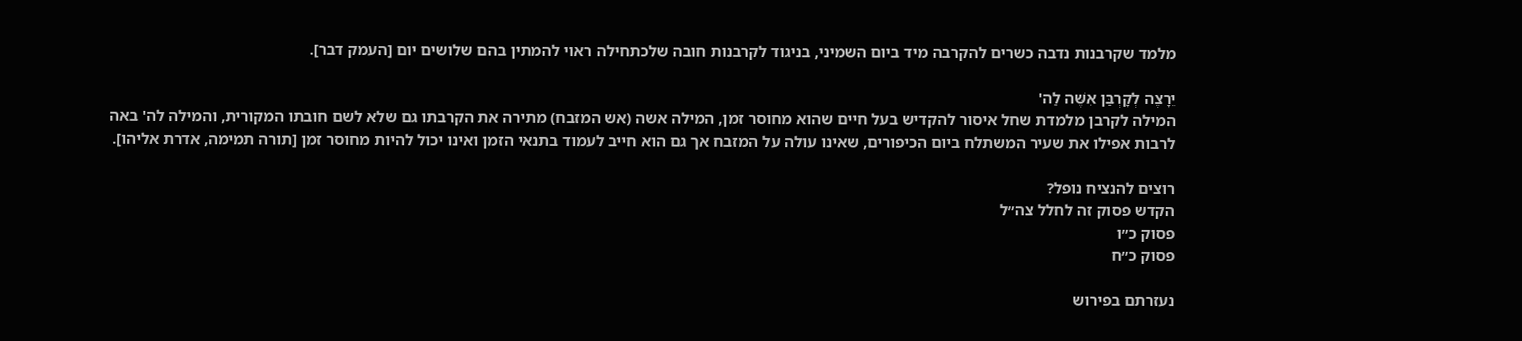מלמד שקרבנות נדבה כשרים להקרבה מיד ביום השמיני, בניגוד לקרבנות חובה שלכתחילה ראוי להמתין בהם שלושים יום [העמק דבר].

יֵרָצֶה לְקָרְבַּן אִשֶּׁה לַה'
המילה לקרבן מלמדת שחל איסור להקדיש בעל חיים שהוא מחוסר זמן, המילה אשה (אש המזבח) מתירה את הקרבתו גם שלא לשם חובתו המקורית, והמילה לה' באה לרבות אפילו את שעיר המשתלח ביום הכיפורים, שאינו עולה על המזבח אך גם הוא חייב לעמוד בתנאי הזמן ואינו יכול להיות מחוסר זמן [תורה תמימה, אדרת אליהו].

רוצים להנציח נופל?
הקדש פסוק זה לחלל צה״ל
פסוק כ״ו
פסוק כ״ח

נעזרתם בפירוש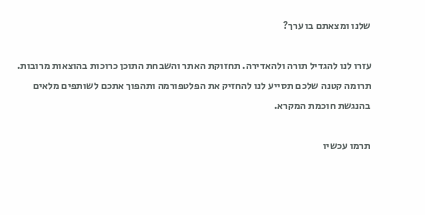שלנו ומצאתם בו ערך?

עזרו לנו להגדיל תורה ולהאדירה. תחזוקת האתר והשבחת התוכן כרוכות בהוצאות מרובות. תרומה קטנה שלכם תסייע לנו להחזיק את הפלטפורמה ותהפוך אתכם לשותפים מלאים בהנגשת חוכמת המקרא.

תרמו עכשיו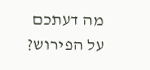מה דעתכם על הפירוש?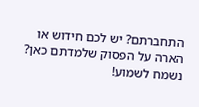התחברתם? יש לכם חידוש או הארה על הפסוק שלמדתם כאן? נשמח לשמוע!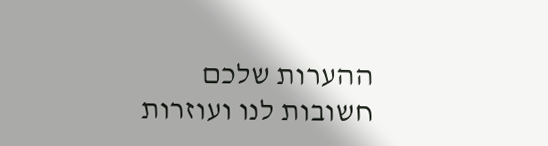ההערות שלכם חשובות לנו ועוזרות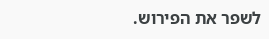לשפר את הפירוש.